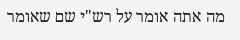מה אתה אומר על רש"י שם שאומר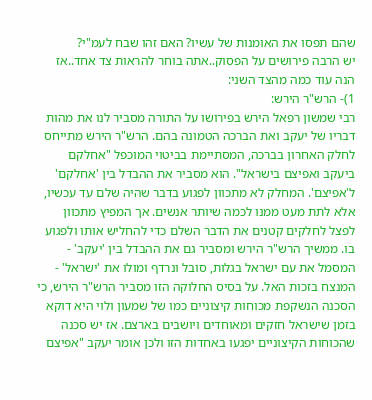שהם תפסו את האומנות של עשיו? האם זהו שבח לעמ"י?
יש הרבה פירושים על הפסוק..אתה בוחר להראות צד אחד..אז הנה עוד כמה מהצד השני:
1)- הרש"ר הירש:
רבי שמשון רפאל הירש בפירושו על התורה מסביר לנו את מהות דבריו של יעקב ואת הברכה הטמונה בהם. הרש"ר הירש מתייחס לחלק האחרון בברכה, המסתיימת בביטוי המוכפל "אחלקם ביעקב ואפיצם בישראל". הוא מסביר את ההבדל בין 'אחלקם' ל'אפיצם'. המחלק לא מתכוון לפגוע בדבר שהיה שלם עד עכשיו, אלא לתת מעט ממנו לכמה שיותר אנשים. אך המפיץ מתכוון לפצל לחלקים קטנים את הדבר השלם כדי להחליש אותו ולפגוע בו. ממשיך הרש"ר הירש ומסביר גם את ההבדל בין 'יעקב' - המסמל את עם ישראל בגלות, סובל ונרדף ומולו את 'ישראל' - המנצח בזכות האל. על בסיס החלוקה הזו מסביר הרש"ר הירש, כי הסכנה הנשקפת מכוחות קיצוניים כמו של שמעון ולוי היא דוקא בזמן שישראל חזקים ומאוחדים ויושבים בארצם. אז יש סכנה שהכוחות הקיצוניים יפגעו באחדות הזו ולכן אומר יעקב "אפיצם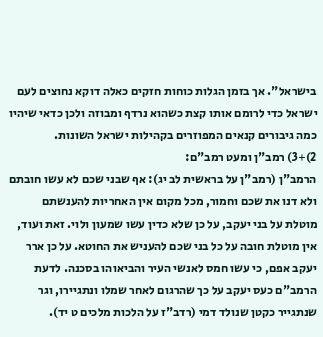בישראל". אך בזמן הגלות כוחות חזקים כאלה דוקא נחוצים לעם ישראל כדי לרומם אותו קצת כשהוא נרדף ומבוזה ולכן כדאי שיהיו כמה גיבורים קנאים המפוזרים בקהילות ישראל השונות.
2)+3) רמב"ן ומעט רמב"ם:
הרמב"ן (רמב"ן על בראשית לב יג): אף שבני שכם לא עשו חובתם ולא דנו את שכם וחמור, מכל מקום אין האחריות להענשתם מוטלת על בני יעקב, על כן שלא כדין עשו שמעון ולוי. זאת ועוד, אין מוטלת חובה על כל בני שכם להעניש את החוטא. על כן ארר יעקב אפם, כי עשו חמס לאנשי העיר והביאוהו בסכנה. לדעת הרמב"ם כעס יעקב על כך שהרגום לאחר שמלו ונתגיירו, וגר שנתגייר כקטן שנולד דמי (רדב"ז על הלכות מלכים ט יד).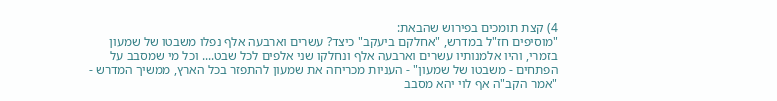4) קצת תומכים בפירוש שהבאת:
"מוסיפים חז"ל במדרש, "אחלקם ביעקב" כיצד? עשרים וארבעה אלף נפלו משבטו של שמעון בזמרי, והיו אלמנותיו עשרים וארבעה אלף ונחלקו שני אלפים לכל שבט.... וכל מי שמסבב על הפתחים - משבטו של שמעון" - העניות מכריחה את שמעון להתפזר בכל הארץ, ממשיך המדרש - "אמר הקב"ה אף לוי יהא מסבב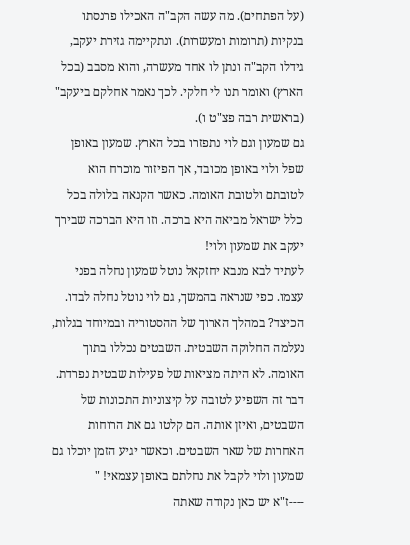(על הפתחים). מה עשה הקב"ה האכילו פרנסתו בנקיות (תרומות ומעשרות). ונתקיימה גזירת יעקב, גידלו הקב"ה ונתן לו אחד מעשרה, והוא מסבב (בכל הארץ) ואומר תנו לי חלקי. לכך נאמר אחלקם ביעקב" (בראשית רבה פצ"ט ו).
גם שמעון וגם לוי נתפזרו בכל הארץ. שמעון באופן שפל ולוי באופן מכובד, אך הפיזור מוכרח הוא לטובתם ולטובת האומה. כאשר הקנאה בלולה בכל כלל ישראל מביאה היא ברכה. וזו היא הברכה שבירך יעקב את שמעון ולוי!
לעתיד לבא מנבא יחזקאל נוטל שמעון נחלה בפני עצמו. כפי שנראה בהמשך, גם לוי נוטל נחלה לבדו. הכיצד? במהלך הארוך של ההסטוריה ובמיוחד בגלות, נעלמה החלוקה השבטית. השבטים נכללו בתוך האומה. לא היתה מציאות של פעילות שבטית נפרדת. דבר זה השפיע לטובה על קיצוניות התכונות של השבטים, ואיזן אותה. הם קלטו גם את הרוחות האחרות של שאר השבטים. וכאשר יגיע הזמן יוכלו גם שמעון ולוי לקבל את נחלתם באופן עצמאי! "
----ז"א יש כאן נקודה שאתה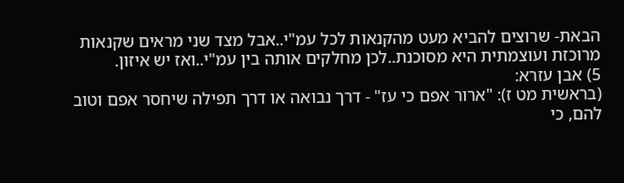הבאת- שרוצים להביא מעט מהקנאות לכל עמ"י..אבל מצד שני מראים שקנאות מרוכזת ועוצמתית היא מסוכנת..לכן מחלקים אותה בין עמ"י..ואז יש איזון.
5) אבן עזרא:
(בראשית מט ז): "ארור אפם כי עז" - דרך נבואה או דרך תפילה שיחסר אפם וטוב להם, כי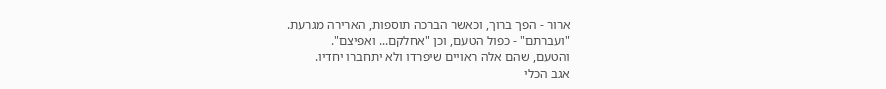ארור - הפך ברוך, וכאשר הברכה תוספות, הארירה מגרעת.
"ועברתם" - כפול הטעם, וכן "אחלקם... ואפיצם".
והטעם, שהם אלה ראויים שיפרדו ולא יתחברו יחדיו.
אגב הכלי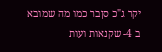יקר ג"כ סןבר כמו מה שמובא ב 4- שקנאות ועות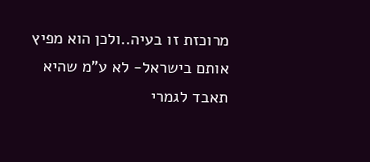מרוכזת זו בעיה..ולכן הוא מפיץ אותם בישראל- לא ע"מ שהיא תאבד לגמרי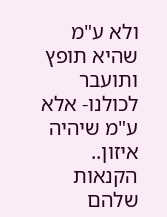ולא ע"מ שהיא תופץ ותועבר לכולנו- אלא ע"מ שיהיה איזון..
הקנאות שלהם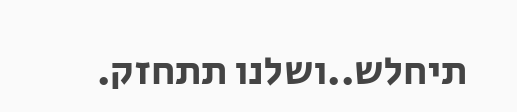תיחלש..ושלנו תתחזק.